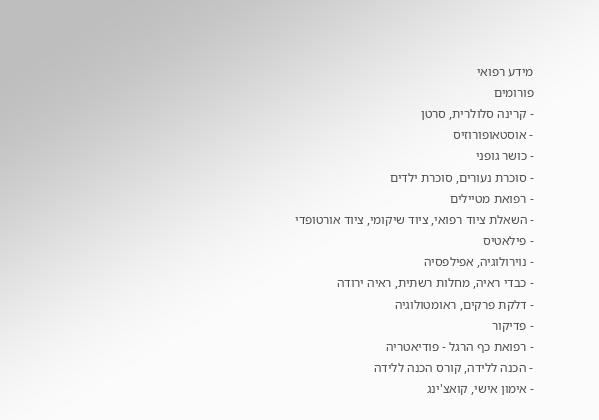מידע רפואי
פורומים
- קרינה סלולרית, סרטן
- אוסטאופורוזיס
- כושר גופני
- סוכרת נעורים, סוכרת ילדים
- רפואת מטיילים
- השאלת ציוד רפואי, ציוד שיקומי, ציוד אורטופדי
- פילאטיס
- נוירולוגיה, אפילפסיה
- כבדי ראיה, מחלות רשתית, ראיה ירודה
- דלקת פרקים, ראומטולוגיה
- פדיקור
- רפואת כף הרגל - פודיאטריה
- הכנה ללידה, קורס הכנה ללידה
- אימון אישי, קואצ'ינג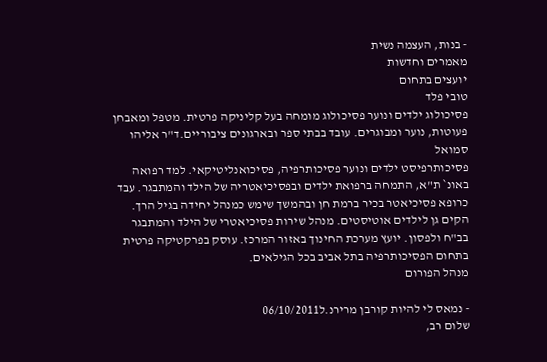- בנות, העצמה נשית
מאמרים וחדשות
יועצים בתחום
טובי פלד
פסיכולוג ילדים ונוער פסיכולוג מומחה בעל קליניקה פרטית. מטפל ומאבחן פעוטות, נוער ומבוגרים. עובד בבתי ספר ובארגונים ציבוריים.ד"ר אליהו סמואל
פסיכותרפיסט ילדים ונוער פסיכותרפיה, פסיכואנליטיקאי. למד רפואה באונ` ת"א, התמחה ברפואת ילדים ובפסיכיאטריה של הילד והמתבגר. עבד כרופא פסיכיאטר בכיר ברמת חן ובהמשך שימש כמנהל יחידה בגיל הרך. הקים גן לילדים אוטיסטים. מנהל שירות פסיכיאטרי של הילד והמתבגר בב"ח ולפסון. יועץ מערכת החינוך באזור המרכז. עוסק בפרקטיקה פרטית בתחום הפסיכותרפיה בתל אביב בכל הגילאים.
מנהל הפורום

- נמאס לי להיות קורבן מרירנ.ל06/10/2011
שלום רב,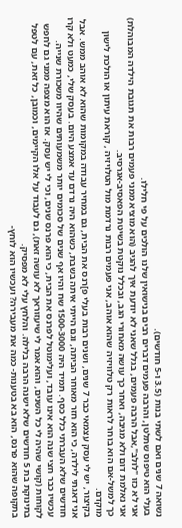נשואה 7 שנים ואם לשתי בנות (3.5 ו-5 חודשים).
בעלי הוא טיפוס שתלטן, והרבה פעמים דברים רבים בנישואין שלנו הולכים על פי חלילו.
אני לא כזו "לולב",אבל הרבה פעמים, בגלל שאני לא יודעת איך להגיב (הוא מוציא ממני פעמים רבות את תגובת הילדה המבוהלת) אני נאלמת דום ולא מגיבה, ואחר כך עושה מאחורי הגב, ובכלל נוקטת בשיטת הפאסיב-אגרסיב.
כך למשל-אם הוא בוחר לראות רק טלוויזיה שהוא אוהב, אני פעמים רבות נרדמת מול הטלויזיה , קוראת עיתון או הולכת לישון מוקדם.
בקיצור, יש לי עסק עצמאי כבר 7 שנים, ושנים רבות בעלי פ]רנס את הבית, גם במחיר עבודה במקומות שהוא לא אוהב ממש. אבל אני דאגתי לילדה, כי הוא חזר מאוחר הביתה, וגם הייתי איתה בשבת, כשהוא היה נרדם עד אמצע היום. בעסק שלי, כמעט ולא קרו חודשים שלא העברתי כלל כסף. תמיד היה 1500-3000 שח והיו אף שנים של סכומים יותר משמעותים שהיוו משכורת שנייה.
עכשיו כבר חצי שנה הוא אינו עובד, ועלימוטל לפרנס את הבית, כי הוא פרנס שנים, וכי לי יש עסק. אז הוא מצפה ממני גם לחפש לקוחות (קושי שהיה לי כל השנים, והוא אמר לי שיעזוראך לא עושה זאת), גם לעבוד על אלו הקיימים, וכמובן, כל זאת, עם לטפל בתינוקת בת 5 חודשים שלא ישנה הרבה בלילה. והלחץ עלי לא מפסיק.
בתקופה שהוא פרנס, הוא בא בטענות- כמה את מעבירה? ועכשיו הוא לוחץ-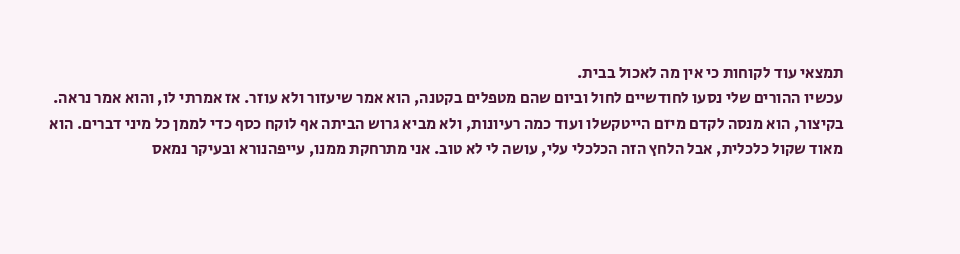תמצאי עוד לקוחות כי אין מה לאכול בבית.
עכשיו ההורים שלי נסעו לחודשיים לחול וביום שהם מטפלים בקטנה, הוא אמר שיעזור ולא עוזר. אז אמרתי לו, והוא אמר נראה.
בקיצור, הוא מנסה לקדם מיזם הייטקשלו ועוד כמה רעיונות, ולא מביא גרוש הביתה אף לוקח כסף כדי לממן כל מיני דברים. הוא מאוד שקול כלכלית, אבל הלחץ הזה הכלכלי עלי, עושה לי לא טוב. אני מתרחקת ממנו, עייפהנורא ובעיקר נמאס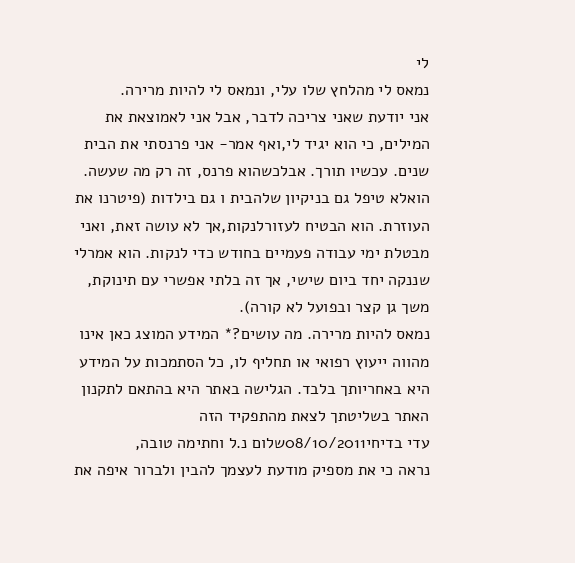לי
נמאס לי מהלחץ שלו עלי, ונמאס לי להיות מרירה.
אני יודעת שאני צריכה לדבר, אבל אני לאמוצאת את המילים, כי הוא יגיד לי,ואף אמר- אני פרנסתי את הבית שנים. עכשיו תורך. אבלכשהוא פרנס, זה רק מה שעשה. הואלא טיפל גם בניקיון שלהבית ו גם בילדות (פיטרנו את העוזרת. הוא הבטיח לעזורלנקות,אך לא עושה זאת, ואני מבטלת ימי עבודה פעמיים בחודש כדי לנקות. הוא אמרלי שננקה יחד ביום שישי, אך זה בלתי אפשרי עם תינוקת, משך גן קצר ובפועל לא קורה).
נמאס להיות מרירה. מה עושים?* המידע המוצג כאן אינו מהווה ייעוץ רפואי או תחליף לו, כל הסתמכות על המידע היא באחריותך בלבד. הגלישה באתר היא בהתאם לתקנון האתר בשליטתך לצאת מהתפקיד הזה
עדי בדיחי08/10/2011שלום נ.ל וחתימה טובה,
נראה כי את מספיק מודעת לעצמך להבין ולברור איפה את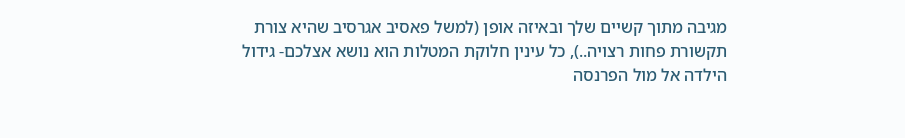מגיבה מתוך קשיים שלך ובאיזה אופן (למשל פאסיב אגרסיב שהיא צורת תקשורת פחות רצויה..), כל עינין חלוקת המטלות הוא נושא אצלכם- גידול הילדה אל מול הפרנסה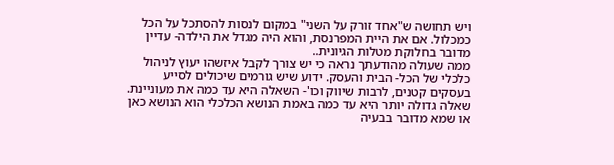ויש תחושה ש"אחד זורק על השני" במקום לנסות להסתכל על הכל כמכלול. אם את היית המפרנסת, והוא היה מגדל את הילדה- עדיין מדובר בחלוקת מטלות הגיונית..
ממה שעולה מהודעתך נראה כי יש צורך לקבל איזשהו יעוץ לניהול כלכלי של הכל- הבית והעסק. ידוע שיש גורמים שיכולים לסייע בעסקים קטנים, לרבות שיווק וכו'- השאלה היא עד כמה את מעוניינת. שאלה גדולה יותר היא עד כמה באמת הנושא הכלכלי הוא הנושא כאן או שמא מדובר בבעיה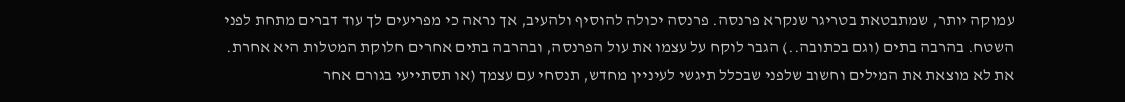עמוקה יותר, שמתבטאת בטריגר שנקרא פרנסה. פרנסה יכולה להוסיף ולהעיב, אך נראה כי מפריעים לך עוד דברים מתחת לפני השטח. בהרבה בתים (וגם בכתובה..) הגבר לוקח על עצמו את עול הפרנסה, ובהרבה בתים אחרים חלוקת המטלות היא אחרת.
את לא מוצאת את המילים וחשוב שלפני שבכלל תיגשי לעיניין מחדש, תנסחי עם עצמך (או תסתייעי בגורם אחר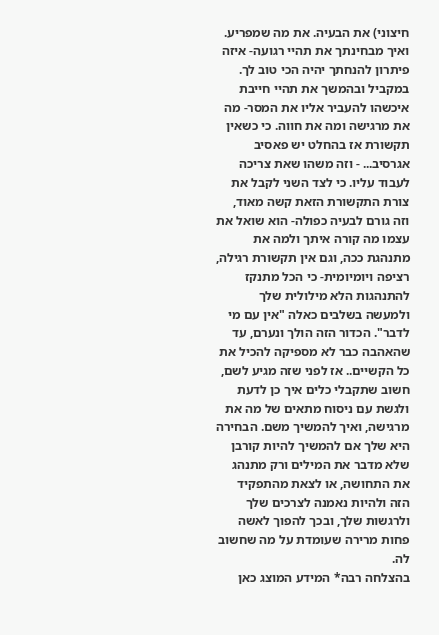חיצוני) את הבעיה. את מה שמפריע. ואיך מבחינתך את תהיי רגועה- איזה פיתרון להנחתך יהיה הכי טוב לך. במקביל ובהמשך את תהיי חייבת איכשהו להעביר אליו את המסר- מה את מרגישה ומה את חווה. כי כשאין תקשורת אז בהחלט יש פאסיב אגרסיב... - וזה משהו שאת צריכה לעבוד עליו. כי לצד השני לקבל את צורת התקשורת הזאת קשה מאוד, וזה גורם לבעיה כפולה- הוא שואל את עצמו מה קורה איתך ולמה את מתנהגת ככה, וגם אין תקשורת רגילה, רציפה ויומיומית- כי הכל מתנקז להתנהגות הלא מילולית שלך ולמעשה בשלבים כאלה "אין עם מי לדבר". הכדור הזה הולך ונערם, עד שהאהבה כבר לא מספיקה להכיל את כל הקשיים.. אז לפני שזה מגיע לשם, חשוב שתקבלי כלים איך כן לדעת ולגשת עם ניסוח מתאים של מה את מרגישה, ואיך להמשיך משם. הבחירה היא שלך אם להמשיך להיות קורבן שלא מדבר את המילים ורק מתנהג את התחושה, או לצאת מהתפקיד הזה ולהיות נאמנה לצרכים שלך ולרגשות שלך, ובכך להפוך לאשה פחות מרירה שעומדת על מה שחשוב לה.
בהצלחה רבה* המידע המוצג כאן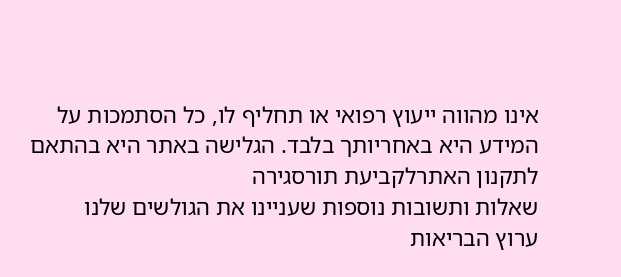אינו מהווה ייעוץ רפואי או תחליף לו, כל הסתמכות על המידע היא באחריותך בלבד. הגלישה באתר היא בהתאם לתקנון האתרלקביעת תורסגירה
שאלות ותשובות נוספות שעניינו את הגולשים שלנו
ערוץ הבריאות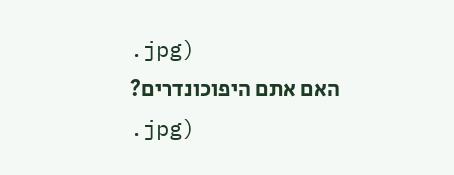.jpg)
האם אתם היפוכונדרים?
.jpg)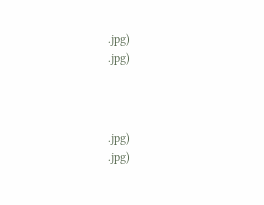.jpg)
.jpg)



.jpg)
.jpg)